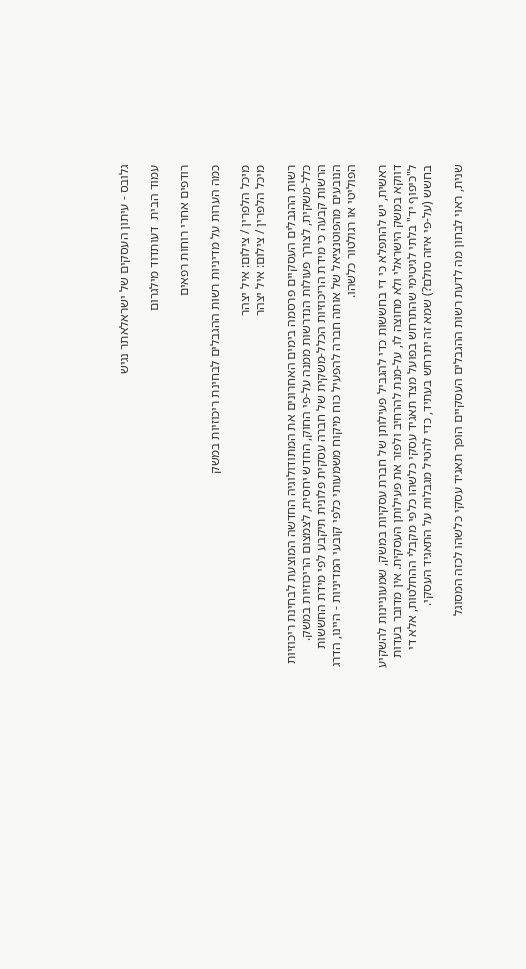גלובס - עיתון העסקים של ישראלאתר נגיש

עמוד הבית  דעותדוד מילגרום

רודפים אחרי רוחות רפאים

כמה הערות על מדיניות רשות ההגבלים לבחינת ריכוזיות במשק

מיכל הלפרין / צילום: איל יצהר
מיכל הלפרין / צילום: איל יצהר

רשות ההגבלים העסקיים פרסמה בימים האחרונים את המתודולוגיה החדשה המוצעת לבחינת ריכוזיות כלל-משקית, לצורך פעולות הנדרשות ממנה על-פי החוק, החדש יחסית, לצמצום הריכוזיות במשק. הרשות קבעה כי מידת הריכוזיות הכלל-משקית של חברה עסקית פלונית תיקבע לפי מידת החששות הנובעים מהפוטנציאל של אותה חברה להפעיל כוח מיקוח משמעותי כלפי קובעי המדיניות - היינו, הדרג הפוליטי או רגולטור כלשהו.

ראשית, יש להתפלא כי די בחששות כדי להגביל פעילותן של חברת עסקיות במשק, שמעוניינות להשקיע דווקא במשק הישראלי ולא מחוצה לו, על-מנת להרחיב ולפזר את פעילותן העסקית. אין מדובר בעדות ל"כיפוף יד" בלתי לגיטימי שהתרחש בפועל מצד תאגיד עסקי כלשהו כלפי מקבלי ההחלטות, אלא די בחשש (על-פי איזה סולם?) שמא זה יתרחש בעתיד, כדי להטיל מגבלות על התאגיד העסקי.

שנית, ראוי לבחון מה לדעת רשות ההגבלים העסקיים הופך תאגיד עסקי כלשהו לכזה המסוגל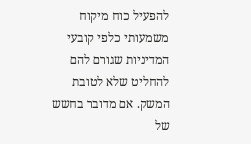להפעיל כוח מיקוח משמעותי כלפי קובעי המדיניות שגורם להם להחליט שלא לטובת המשק. אם מדובר בחשש של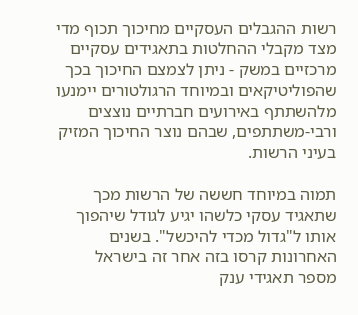רשות ההגבלים העסקיים מחיכוך תכוף מדי מצד מקבלי ההחלטות בתאגידים עסקיים מרכזיים במשק - ניתן לצמצם החיכוך בכך שהפוליטיקאים ובמיוחד הרגולטורים יימנעו מלהשתתף באירועים חברתיים נוצצים ורבי-משתתפים, שבהם נוצר החיכוך המזיק בעיני הרשות.

תמוה במיוחד חששה של הרשות מכך שתאגיד עסקי כלשהו יגיע לגודל שיהפוך אותו ל"גדול מכדי להיכשל". בשנים האחרונות קרסו בזה אחר זה בישראל מספר תאגידי ענק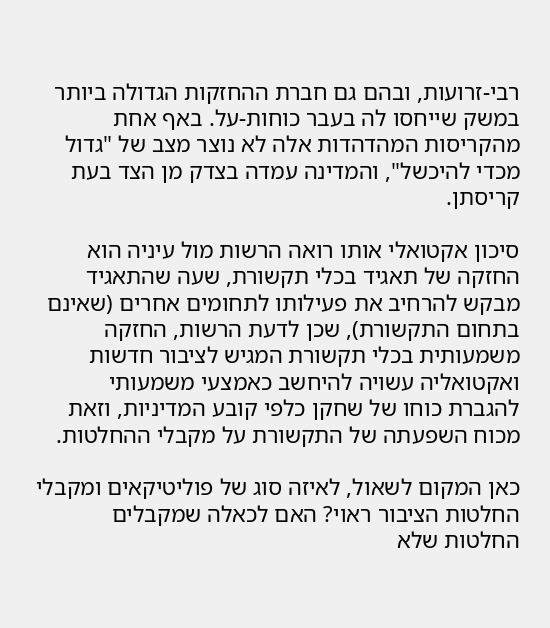רבי-זרועות, ובהם גם חברת ההחזקות הגדולה ביותר במשק שייחסו לה בעבר כוחות-על. באף אחת מהקריסות המהדהדות אלה לא נוצר מצב של "גדול מכדי להיכשל", והמדינה עמדה בצדק מן הצד בעת קריסתן.

סיכון אקטואלי אותו רואה הרשות מול עיניה הוא החזקה של תאגיד בכלי תקשורת, שעה שהתאגיד מבקש להרחיב את פעילותו לתחומים אחרים (שאינם בתחום התקשורת), שכן לדעת הרשות, החזקה משמעותית בכלי תקשורת המגיש לציבור חדשות ואקטואליה עשויה להיחשב כאמצעי משמעותי להגברת כוחו של שחקן כלפי קובע המדיניות, וזאת מכוח השפעתה של התקשורת על מקבלי ההחלטות.

כאן המקום לשאול, לאיזה סוג של פוליטיקאים ומקבלי החלטות הציבור ראוי? האם לכאלה שמקבלים החלטות שלא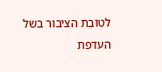לטובת הציבור בשל העדפת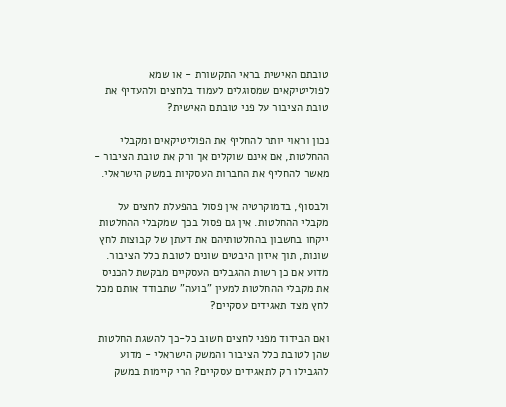טובתם האישית בראי התקשורת - או שמא לפוליטיקאים שמסוגלים לעמוד בלחצים ולהעדיף את טובת הציבור על פני טובתם האישית?

נכון וראוי יותר להחליף את הפוליטיקאים ומקבלי ההחלטות, אם אינם שוקלים אך ורק את טובת הציבור - מאשר להחליף את החברות העסקיות במשק הישראלי.

ולבסוף, בדמוקרטיה אין פסול בהפעלת לחצים על מקבלי ההחלטות. אין גם פסול בכך שמקבלי ההחלטות ייקחו בחשבון בהחלטותיהם את דעתן של קבוצות לחץ שונות, תוך איזון היבטים שונים לטובת כלל הציבור. מדוע אם כן רשות ההגבלים העסקיים מבקשת להכניס את מקבלי ההחלטות למעין "בועה" שתבודד אותם מכל לחץ מצד תאגידים עסקיים?

ואם הבידוד מפני לחצים חשוב כל-כך להשגת החלטות שהן לטובת כלל הציבור והמשק הישראלי - מדוע להגבילו רק לתאגידים עסקיים? הרי קיימות במשק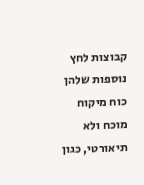קבוצות לחץ נוספות שלהן כוח מיקוח מוכח ולא תיאורטי, כגון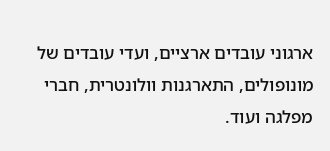ארגוני עובדים ארציים, ועדי עובדים של מונופולים, התארגנות וולונטרית, חברי מפלגה ועוד.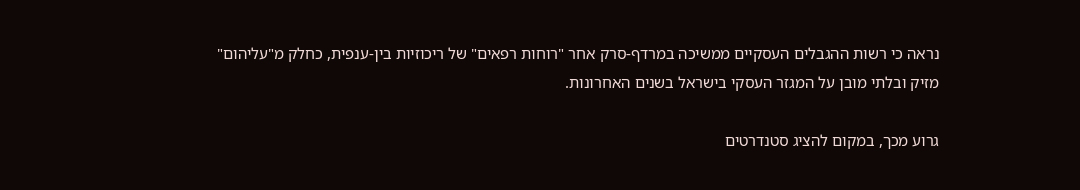נראה כי רשות ההגבלים העסקיים ממשיכה במרדף-סרק אחר "רוחות רפאים" של ריכוזיות בין-ענפית, כחלק מ"עליהום" מזיק ובלתי מובן על המגזר העסקי בישראל בשנים האחרונות.

גרוע מכך, במקום להציג סטנדרטים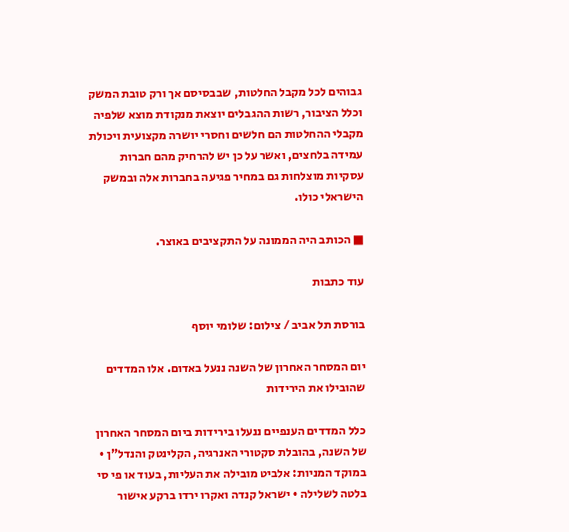גבוהים לכל מקבל החלטות, שבבסיסם אך ורק טובת המשק וכלל הציבור, רשות ההגבלים יוצאת מנקודת מוצא שלפיה מקבלי ההחלטות הם חלשים וחסרי יושרה מקצועית ויכולת עמידה בלחצים, ואשר על כן יש להרחיק מהם חברות עסקיות מוצלחות גם במחיר פגיעה בחברות אלה ובמשק הישראלי כולו.

■ הכותב היה הממונה על התקציבים באוצר.

עוד כתבות

בורסת תל אביב / צילום: שלומי יוסף

יום המסחר האחרון של השנה ננעל באדום. אלו המדדים שהובילו את הירידות

כלל המדדים הענפיים ננעלו בירידות ביום המסחר האחרון של השנה, בהובלת סקטורי האנרגיה, הקלינטק והנדל"ן • במוקד המניות: אלביט מובילה את העליות, בעוד או פי סי בלטה לשלילה • ישראל קנדה ואקרו ירדו ברקע אישור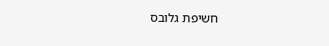חשיפת גלובס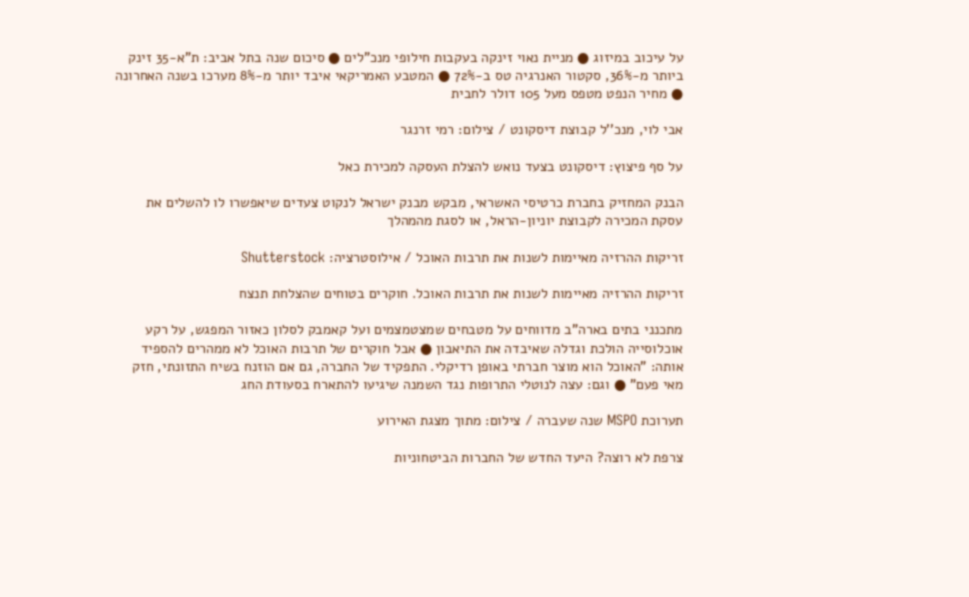על עיכוב במיזוג ● מניית נאוי זינקה בעקבות חילופי מנכ"לים ● סיכום שנה בתל אביב: ת"א-35 זינק ביותר מ-36%, סקטור האנרגיה טס ב-72% ● המטבע האמריקאי איבד יותר מ-8% מערכו בשנה האחרונה ● מחיר הנפט מטפס מעל 105 דולר לחבית

אבי לוי, מנכ''ל קבוצת דיסקונט / צילום: רמי זרנגר

על סף פיצוץ: דיסקונט בצעד נואש להצלת העסקה למכירת כאל

הבנק המחזיק בחברת כרטיסי האשראי, מבקש מבנק ישראל לנקוט צעדים שיאפשרו לו להשלים את עסקת המכירה לקבוצת יוניון-הראל, או לסגת מהמהלך

זריקות ההרזיה מאיימות לשנות את תרבות האוכל / אילוסטרציה: Shutterstock

זריקות ההרזיה מאיימות לשנות את תרבות האוכל. חוקרים בטוחים שהצלחת תנצח

מתכנני בתים בארה"ב מדווחים על מטבחים שמצטמצמים ועל קאמבק לסלון כאזור המפגש, על רקע אוכלוסייה הולכת וגדלה שאיבדה את התיאבון ● אבל חוקרים של תרבות האוכל לא ממהרים להספיד אותה: "האוכל הוא מוצר חברתי באופן רדיקלי. התפקיד של החברה, גם אם הוזנח בשיח התזונתי, חזק מאי פעם" ● וגם: עצה לנוטלי התרופות נגד השמנה שיגיעו להתארח בסעודת החג

תערוכת MSPO שנה שעברה / צילום: מתוך מצגת האירוע

צרפת לא רוצה? היעד החדש של החברות הביטחוניות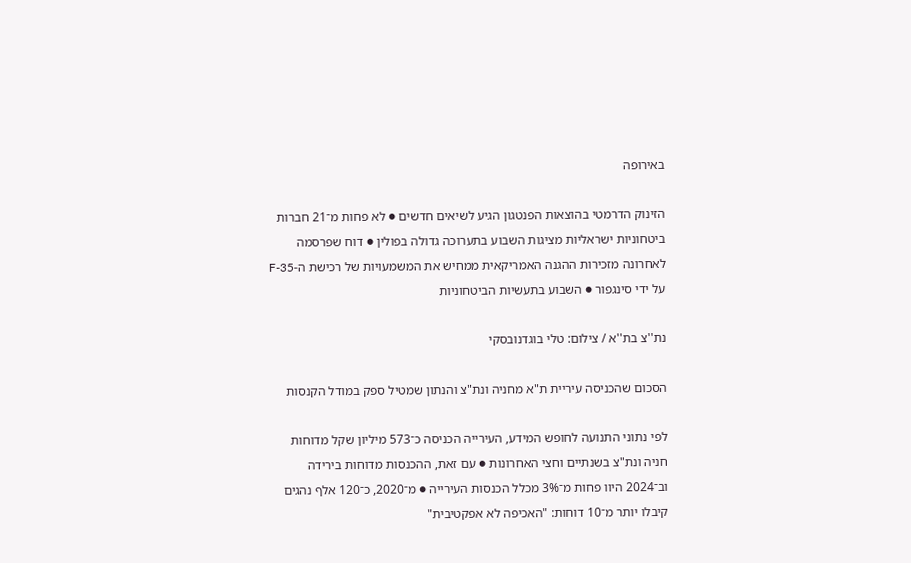באירופה

הזינוק הדרמטי בהוצאות הפנטגון הגיע לשיאים חדשים ● לא פחות מ־21 חברות ביטחוניות ישראליות מציגות השבוע בתערוכה גדולה בפולין ● דוח שפרסמה לאחרונה מזכירות ההגנה האמריקאית ממחיש את המשמעויות של רכישת ה-F-35 על ידי סינגפור ● השבוע בתעשיות הביטחוניות

נת''צ בת''א / צילום: טלי בוגדנובסקי

הסכום שהכניסה עיריית ת"א מחניה ונת"צ והנתון שמטיל ספק במודל הקנסות

לפי נתוני התנועה לחופש המידע, העירייה הכניסה כ־573 מיליון שקל מדוחות חניה ונת"צ בשנתיים וחצי האחרונות ● עם זאת, ההכנסות מדוחות בירידה וב־2024 היוו פחות מ־3% מכלל הכנסות העירייה ● מ־2020, כ־120 אלף נהגים קיבלו יותר מ־10 דוחות: "האכיפה לא אפקטיבית"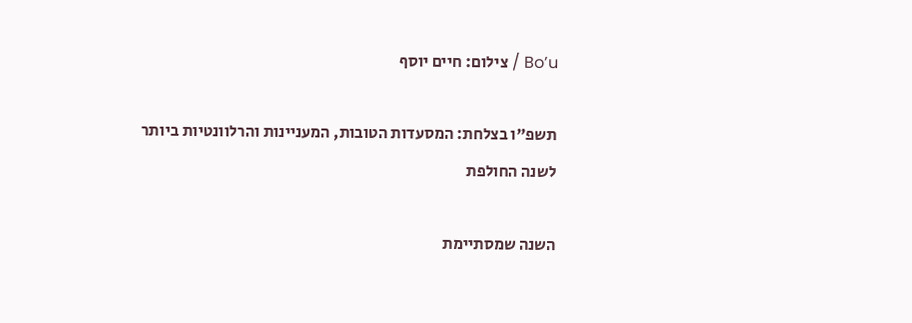Bo’u / צילום: חיים יוסף

תשפ"ו בצלחת: המסעדות הטובות, המעניינות והרלוונטיות ביותר לשנה החולפת

השנה שמסתיימת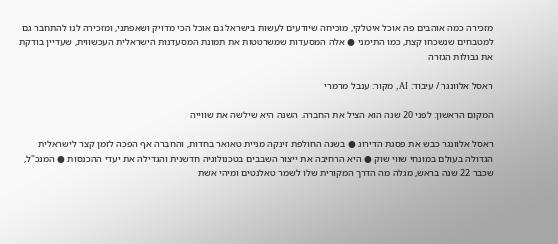מזכירה כמה אוהבים פה אוכל איטלקי, מוכיחה שיודעים לעשות בישראל גם אוכל הכי מדויק ושאפתני, ומזכירה לנו להתחבר גם למטבחים שנשכחו קצת, כמו התימני ● אלה המסעדות שמשרטטות את תמונת המסעדנות הישראלית העכשווית, שעדיין בודקת את גבולות הגזרה

ראסל אלוונגר / עיבוד: AI, מקור: ענבל מרמרי

המקום הראשון: לפני 20 שנה הוא הציל את החברה. השנה היא שילשה את שווייה

ראסל אלוונגר כבש את פסגת הדירוג ● בשנה החולפת זינקה מניית טאואר בחדות, והחברה אף הפכה לזמן קצר לישראלית הגדולה בעולם במונחי שווי שוק ● היא הרחיבה את ייצור השבבים בטכנולוגיה חדשנית והגדילה את יעדי ההכנסות ● המנכ"ל, שכבר 22 שנה בראש, מגלה מה הדרך המקורית שלו לשמר טאלנטים ומיהי אשת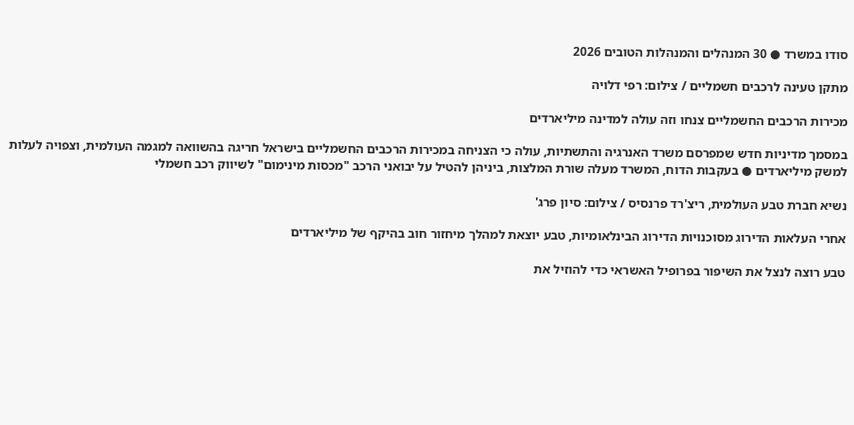סודו במשרד ● 30 המנהלים והמנהלות הטובים 2026

מתקן טעינה לרכבים חשמליים / צילום: רפי דלויה

מכירות הרכבים החשמליים צנחו וזה עולה למדינה מיליארדים

במסמך מדיניות חדש שמפרסם משרד האנרגיה והתשתיות, עולה כי הצניחה במכירות הרכבים החשמליים בישראל חריגה בהשוואה למגמה העולמית, וצפויה לעלות למשק מיליארדים ● בעקבות הדוח, המשרד מעלה שורת המלצות, ביניהן להטיל על יבואני הרכב "מכסות מינימום" לשיווק רכב חשמלי

נשיא חברת טבע העולמית, ריצ'רד פרנסיס / צילום: סיון פרג'

אחרי העלאות הדירוג מסוכנויות הדירוג הבינלאומיות, טבע יוצאת למהלך מיחזור חוב בהיקף של מיליארדים

טבע רוצה לנצל את השיפור בפרופיל האשראי כדי להוזיל את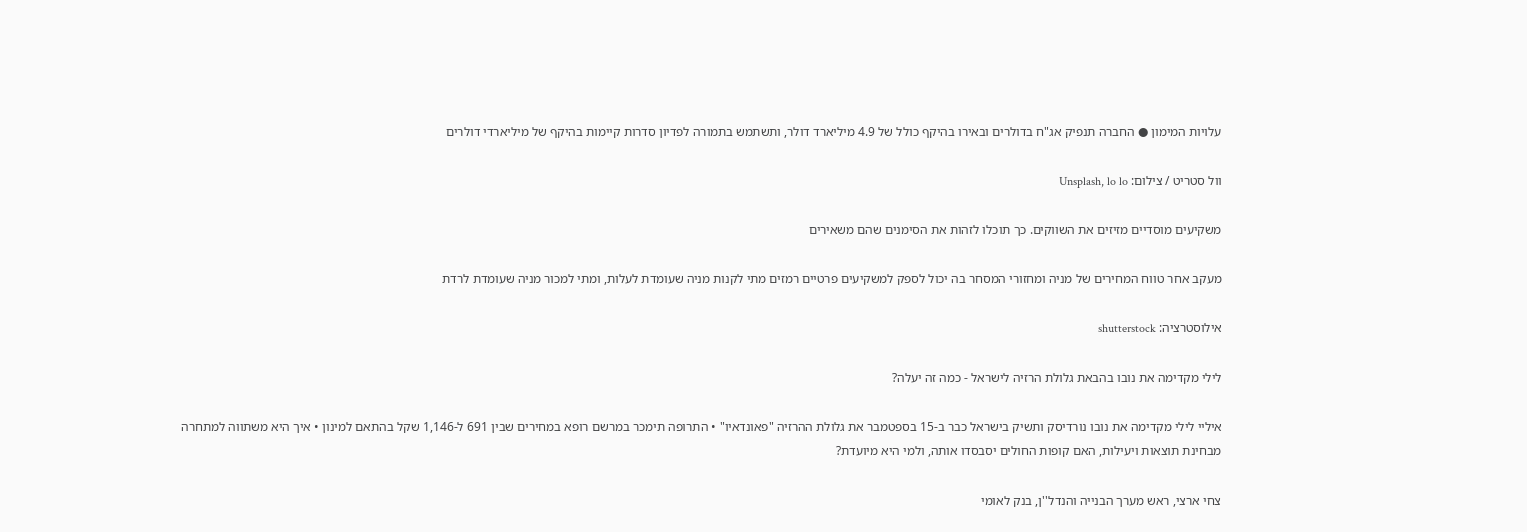עלויות המימון ● החברה תנפיק אג"ח בדולרים ובאירו בהיקף כולל של 4.9 מיליארד דולר, ותשתמש בתמורה לפדיון סדרות קיימות בהיקף של מיליארדי דולרים

וול סטריט / צילום: Unsplash, lo lo

משקיעים מוסדיים מזיזים את השווקים. כך תוכלו לזהות את הסימנים שהם משאירים

מעקב אחר טווח המחירים של מניה ומחזורי המסחר בה יכול לספק למשקיעים פרטיים רמזים מתי לקנות מניה שעומדת לעלות, ומתי למכור מניה שעומדת לרדת

אילוסטרציה: shutterstock

לילי מקדימה את נובו בהבאת גלולת הרזיה לישראל - כמה זה יעלה?

איליי לילי מקדימה את נובו נורדיסק ותשיק בישראל כבר ב-15 בספטמבר את גלולת ההרזיה "פאונדאיו" • התרופה תימכר במרשם רופא במחירים שבין 691 ל-1,146 שקל בהתאם למינון • איך היא משתווה למתחרה מבחינת תוצאות ויעילות, האם קופות החולים יסבסדו אותה, ולמי היא מיועדת?

צחי ארצי, ראש מערך הבנייה והנדל''ן, בנק לאומי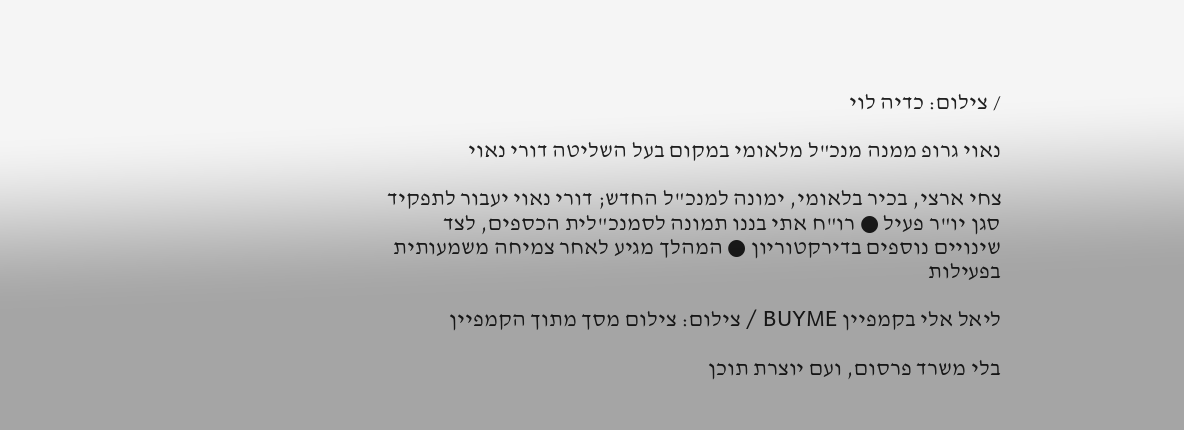/ צילום: כדיה לוי

נאוי גרופ ממנה מנכ"ל מלאומי במקום בעל השליטה דורי נאוי

צחי ארצי, בכיר בלאומי, ימונה למנכ"ל החדש; דורי נאוי יעבור לתפקיד סגן יו"ר פעיל ● רו"ח אתי בננו תמונה לסמנכ"לית הכספים, לצד שינויים נוספים בדירקטוריון ● המהלך מגיע לאחר צמיחה משמעותית בפעילות

ליאל אלי בקמפיין BUYME / צילום: צילום מסך מתוך הקמפיין

בלי משרד פרסום, ועם יוצרת תוכן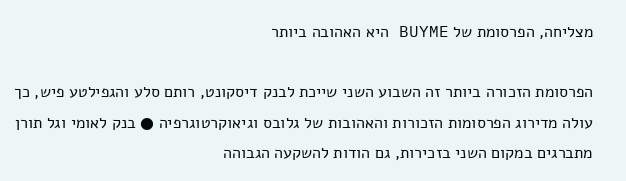מצליחה, הפרסומת של BUYME היא האהובה ביותר

הפרסומת הזכורה ביותר זה השבוע השני שייכת לבנק דיסקונט, רותם סלע והגפילטע פיש, כך עולה מדירוג הפרסומות הזכורות והאהובות של גלובס וגיאוקרטוגרפיה ● בנק לאומי וגל תורן מתברגים במקום השני בזכירות, גם הודות להשקעה הגבוהה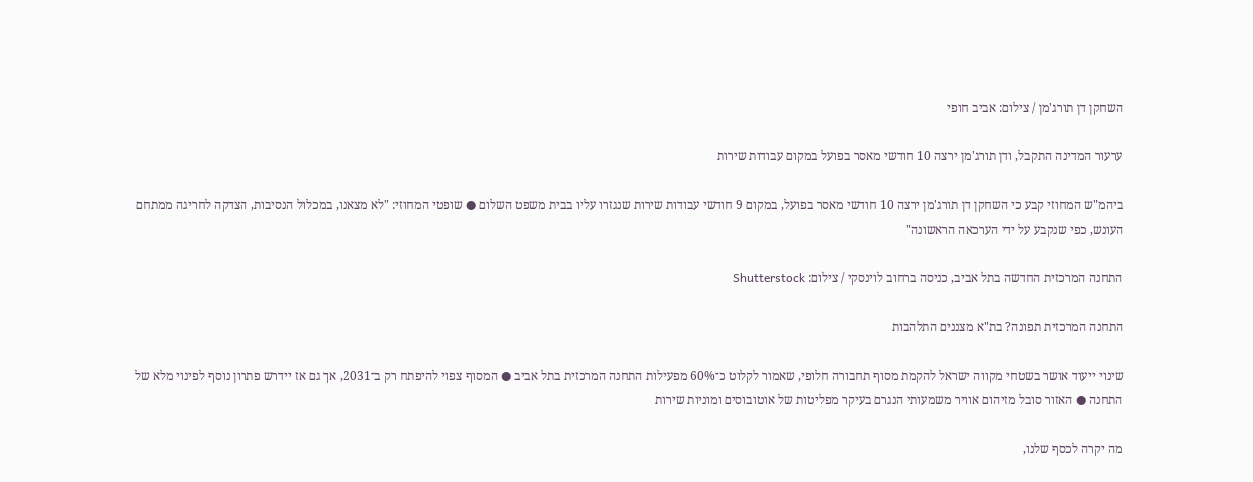השחקן דן תורג'מן / צילום: אביב חופי

ערעור המדינה התקבל, ודן תורג'מן ירצה 10 חודשי מאסר בפועל במקום עבודות שירות

ביהמ"ש המחוזי קבע כי השחקן דן תורג'מן ירצה 10 חודשי מאסר בפועל, במקום 9 חודשי עבודות שירות שנגזרו עליו בבית משפט השלום ● שופטי המחוזי: "לא מצאנו, במכלול הנסיבות, הצדקה לחריגה ממתחם העונש, כפי שנקבע על ידי הערכאה הראשונה"

התחנה המרכזית החדשה בתל אביב, כניסה ברחוב לוינסקי / צילום: Shutterstock

התחנה המרכזית תפונה? בת"א מצננים התלהבות

שינוי ייעוד אושר בשטחי מקווה ישראל להקמת מסוף תחבורה חלופי, שאמור לקלוט כ־60% מפעילות התחנה המרכזית בתל אביב ● המסוף צפוי להיפתח רק ב־2031, אך גם אז יידרש פתרון נוסף לפינוי מלא של התחנה ● האזור סובל מזיהום אוויר משמעותי הנגרם בעיקר מפליטות של אוטובוסים ומוניות שירות

מה יקרה לכסף שלנו,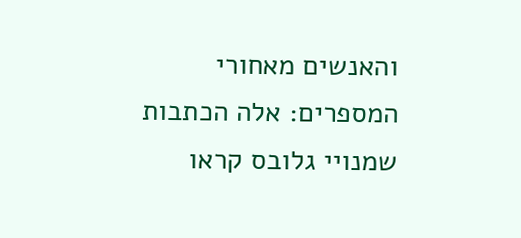והאנשים מאחורי המספרים: אלה הכתבות שמנויי גלובס קראו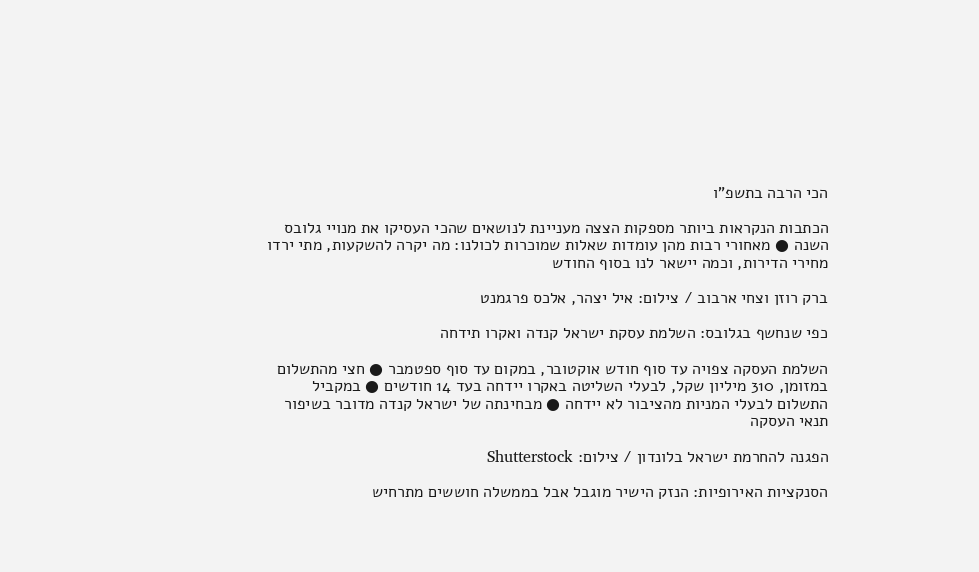הכי הרבה בתשפ"ו

הכתבות הנקראות ביותר מספקות הצצה מעניינת לנושאים שהכי העסיקו את מנויי גלובס השנה ● מאחורי רבות מהן עומדות שאלות שמוכרות לכולנו: מה יקרה להשקעות, מתי ירדו מחירי הדירות, וכמה יישאר לנו בסוף החודש

ברק רוזן וצחי ארבוב / צילום: איל יצהר, אלכס פרגמנט

כפי שנחשף בגלובס: השלמת עסקת ישראל קנדה ואקרו תידחה

השלמת העסקה צפויה עד סוף חודש אוקטובר, במקום עד סוף ספטמבר ● חצי מהתשלום במזומן, 310 מיליון שקל, לבעלי השליטה באקרו יידחה בעד 14 חודשים ● במקביל התשלום לבעלי המניות מהציבור לא יידחה ● מבחינתה של ישראל קנדה מדובר בשיפור תנאי העסקה

הפגנה להחרמת ישראל בלונדון / צילום: Shutterstock

הסנקציות האירופיות: הנזק הישיר מוגבל אבל בממשלה חוששים מתרחיש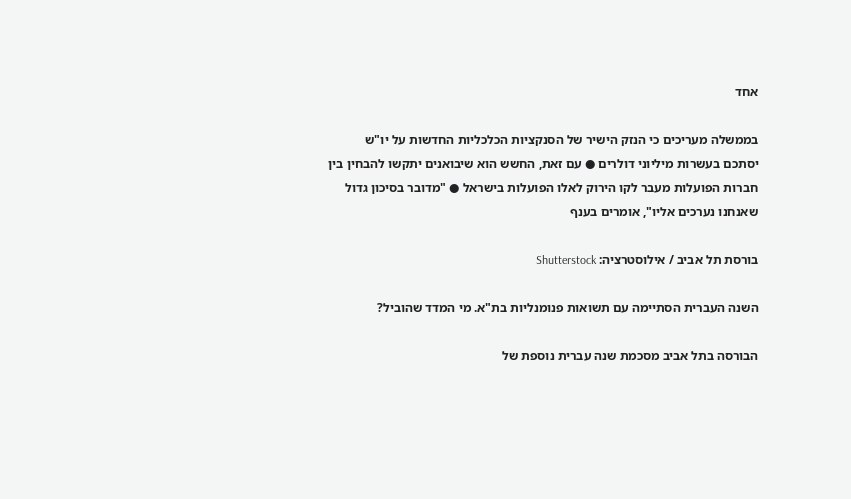אחד

בממשלה מעריכים כי הנזק הישיר של הסנקציות הכלכליות החדשות על יו"ש יסתכם בעשרות מיליוני דולרים ● עם זאת, החשש הוא שיבואנים יתקשו להבחין בין חברות הפועלות מעבר לקו הירוק לאלו הפועלות בישראל ● "מדובר בסיכון גדול שאנחנו נערכים אליו", אומרים בענף

בורסת תל אביב / אילוסטרציה: Shutterstock

השנה העברית הסתיימה עם תשואות פנומנליות בת"א. מי המדד שהוביל?

הבורסה בתל אביב מסכמת שנה עברית נוספת של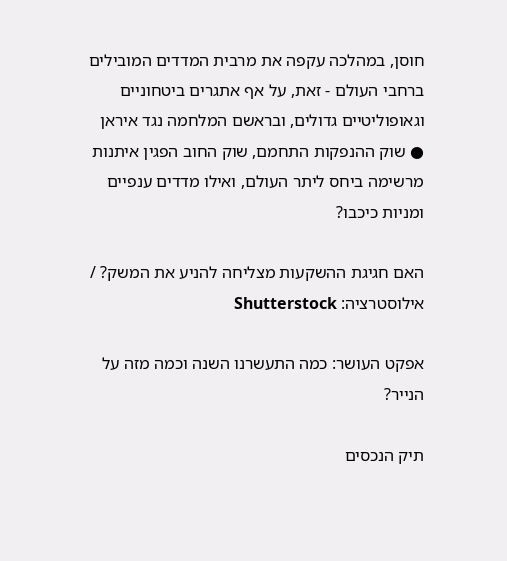חוסן, במהלכה עקפה את מרבית המדדים המובילים ברחבי העולם - זאת, על אף אתגרים ביטחוניים וגאופוליטיים גדולים, ובראשם המלחמה נגד איראן ● שוק ההנפקות התחמם, שוק החוב הפגין איתנות מרשימה ביחס ליתר העולם, ואילו מדדים ענפיים ומניות כיכבו?

האם חגיגת ההשקעות מצליחה להניע את המשק? / אילוסטרציה: Shutterstock

אפקט העושר: כמה התעשרנו השנה וכמה מזה על הנייר?

תיק הנכסים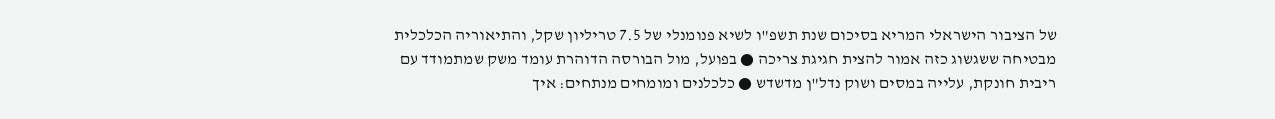של הציבור הישראלי המריא בסיכום שנת תשפ"ו לשיא פנומנלי של 7.5 טריליון שקל, והתיאוריה הכלכלית מבטיחה ששגשוג כזה אמור להצית חגיגת צריכה ● בפועל, מול הבורסה הדוהרת עומד משק שמתמודד עם ריבית חונקת, עלייה במסים ושוק נדל"ן מדשדש ● כלכלנים ומומחים מנתחים: איך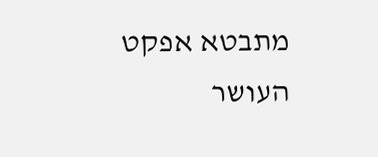מתבטא אפקט העושר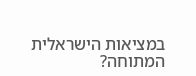במציאות הישראלית המתוחה?